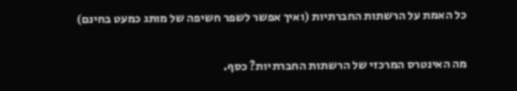כל האמת על הרשתות החברתיות (ואיך אפשר לשפר חשיפה של מותג כמעט בחינם)

מה האינטרס המרכזי של הרשתות החברתיות? כסף.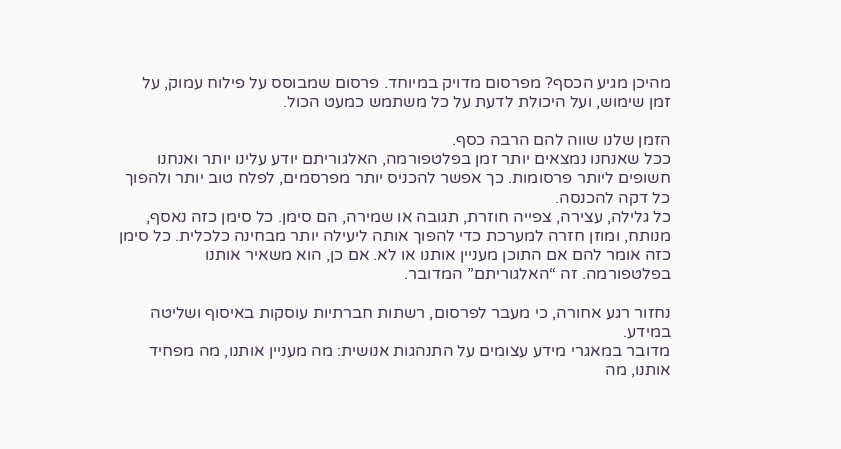מהיכן מגיע הכסף? מפרסום מדויק במיוחד. פרסום שמבוסס על פילוח עמוק, על זמן שימוש, ועל היכולת לדעת על כל משתמש כמעט הכול.

הזמן שלנו שווה להם הרבה כסף.
ככל שאנחנו נמצאים יותר זמן בפלטפורמה, האלגוריתם יודע עלינו יותר ואנחנו חשופים ליותר פרסומות. כך אפשר להכניס יותר מפרסמים, לפלח טוב יותר ולהפוך כל דקה להכנסה.
כל גלילה, עצירה, צפייה חוזרת, תגובה או שמירה, הם סימן. כל סימן כזה נאסף, מנותח, ומוזן חזרה למערכת כדי להפוך אותה ליעילה יותר מבחינה כלכלית. כל סימן כזה אומר להם אם התוכן מעניין אותנו או לא. אם כן, הוא משאיר אותנו בפלטפורמה. זה “האלגוריתם” המדובר.

נחזור רגע אחורה, כי מעבר לפרסום, רשתות חברתיות עוסקות באיסוף ושליטה במידע.
מדובר במאגרי מידע עצומים על התנהגות אנושית: מה מעניין אותנו, מה מפחיד אותנו, מה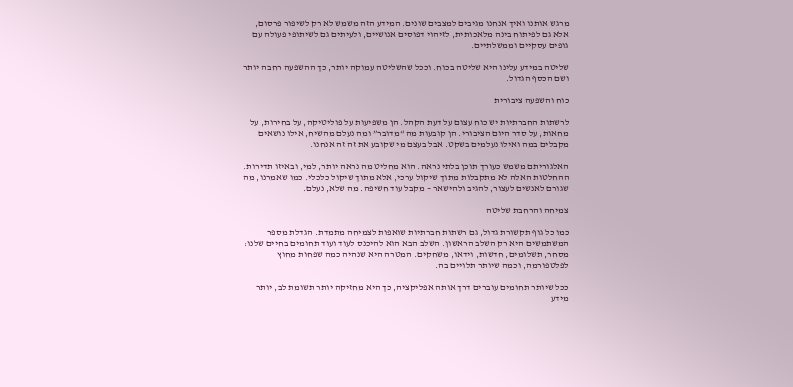מרגש אותנו ואיך אנחנו מגיבים למצבים שונים. המידע הזה משמש לא רק לשיפור פרסום, אלא גם לפיתוח בינה מלאכותית, לזיהוי דפוסים אנושיים, ולעיתים גם לשיתופי פעולה עם גופים עסקיים וממשלתיים.

שליטה במידע עלינו היא שליטה בכוח. וככל שהשליטה עמוקה יותר, כך ההשפעה רחבה יותר ושם הכסף הגדול.

כוח והשפעה ציבורית

לרשתות החברתיות יש כוח עצום על דעת הקהל. הן משפיעות על פוליטיקה, על בחירות, על מחאות, על סדר היום הציבורי. הן קובעות מה “מדובר” ומה נעלם מהשיח, אילו נושאים מקבלים במה ואילו נעלמים בשקט. אבל בעצם מי שקובע את זה זה אנחנו.

האלגוריתם משמש כעורך תוכן בלתי נראה. הוא מחליט מה נראה יותר, למי, ובאיזו תדירות. ההחלטות האלה לא מתקבלות מתוך שיקול ערכי, אלא מתוך שיקול כלכלי. כמו שאמרנו, מה שגורם לאנשים לעצור, להגיב ולהישאר – מקבל עוד חשיפה. מה שלא, נעלם.

צמיחה והרחבת שליטה

כמו כל גוף תקשורת גדול, גם רשתות חברתיות שואפות לצמיחה מתמדת. הגדלת מספר המשתמשים היא רק השלב הראשון. השלב הבא הוא להיכנס לעוד ועוד תחומים בחיים שלנו: מסחר, תשלומים, חדשות, וידאו, משחקים. המטרה היא שנהיה כמה שפחות מחוץ לפלטפורמה, וכמה שיותר תלויים בה.

ככל שיותר תחומים עוברים דרך אותה אפליקציה, כך היא מחזיקה יותר תשומת לב, יותר מידע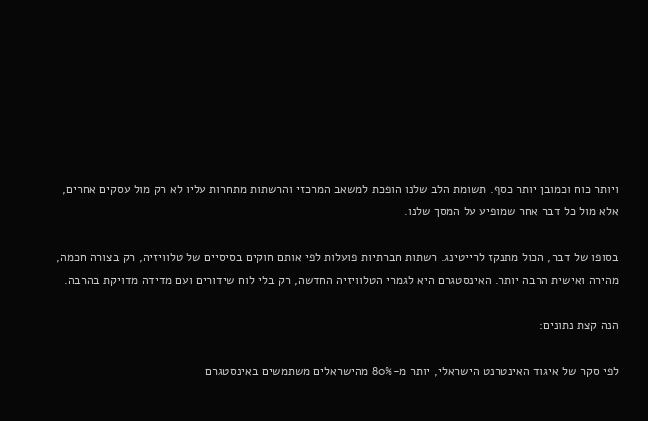ויותר כוח וכמובן יותר כסף. תשומת הלב שלנו הופכת למשאב המרכזי והרשתות מתחרות עליו לא רק מול עסקים אחרים, אלא מול כל דבר אחר שמופיע על המסך שלנו.

בסופו של דבר, הכול מתנקז לרייטינג. רשתות חברתיות פועלות לפי אותם חוקים בסיסיים של טלוויזיה, רק בצורה חכמה, מהירה ואישית הרבה יותר. האינסטגרם היא לגמרי הטלוויזיה החדשה, רק בלי לוח שידורים ועם מדידה מדויקת בהרבה.

הנה קצת נתונים:

לפי סקר של איגוד האינטרנט הישראלי, יותר מ-80% מהישראלים משתמשים באינסטגרם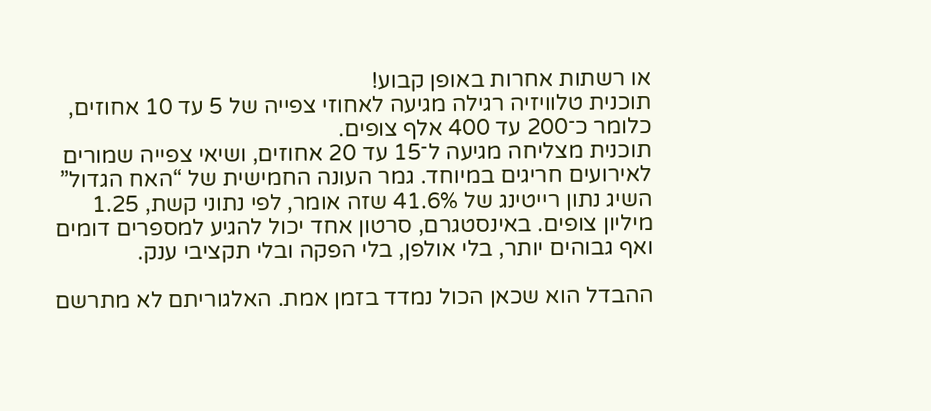או רשתות אחרות באופן קבוע!
תוכנית טלוויזיה רגילה מגיעה לאחוזי צפייה של 5 עד 10 אחוזים, כלומר כ־200 עד 400 אלף צופים.
תוכנית מצליחה מגיעה ל־15 עד 20 אחוזים, ושיאי צפייה שמורים לאירועים חריגים במיוחד. גמר העונה החמישית של “האח הגדול” השיג נתון רייטינג של 41.6% שזה אומר, לפי נתוני קשת, 1.25 מיליון צופים. באינסטגרם, סרטון אחד יכול להגיע למספרים דומים ואף גבוהים יותר, בלי אולפן, בלי הפקה ובלי תקציבי ענק.

ההבדל הוא שכאן הכול נמדד בזמן אמת. האלגוריתם לא מתרשם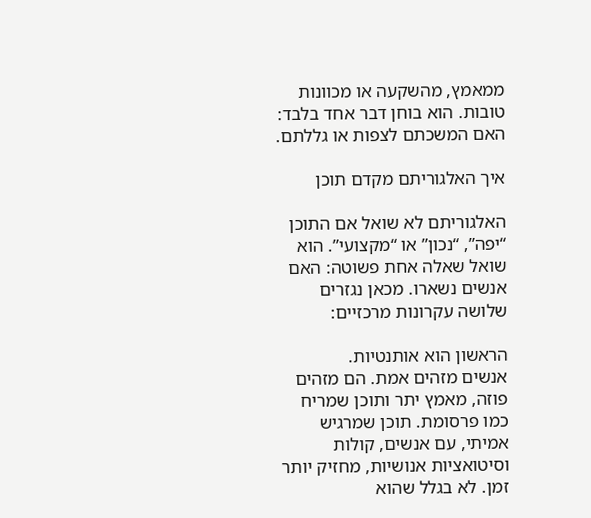ממאמץ, מהשקעה או מכוונות טובות. הוא בוחן דבר אחד בלבד: האם המשכתם לצפות או גללתם.

איך האלגוריתם מקדם תוכן

האלגוריתם לא שואל אם התוכן “יפה”, “נכון” או “מקצועי”. הוא שואל שאלה אחת פשוטה: האם אנשים נשארו. מכאן נגזרים שלושה עקרונות מרכזיים:

הראשון הוא אותנטיות.
אנשים מזהים אמת. הם מזהים פוזה, מאמץ יתר ותוכן שמריח כמו פרסומת. תוכן שמרגיש אמיתי, עם אנשים, קולות וסיטואציות אנושיות, מחזיק יותר זמן. לא בגלל שהוא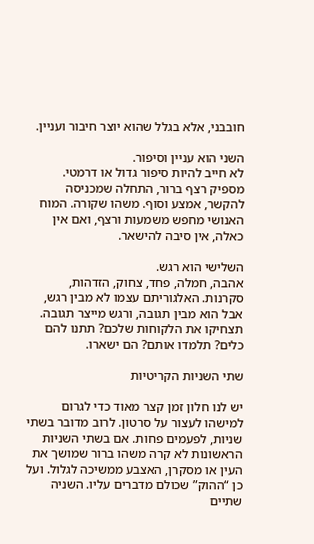חובבני, אלא בגלל שהוא יוצר חיבור ועניין.

השני הוא עניין וסיפור.
לא חייב להיות סיפור גדול או דרמטי. מספיק רצף ברור, התחלה שמכניסה להקשר, אמצע וסוף. משהו שקורה. המוח האנושי מחפש משמעות ורצף, ואם אין כאלה, אין סיבה להישאר.

השלישי הוא רגש.
אהבה, חמלה, פחד, צחוק, הזדהות, סקרנות. האלגוריתם עצמו לא מבין רגש, אבל הוא מבין תגובה, ורגש מייצר תגובה. תצחיקו את הלקוחות שלכם? תתנו להם כלים? תלמדו אותם? הם ישארו.

שתי השניות הקריטיות

יש לנו חלון זמן קצר מאוד כדי לגרום למישהו לעצור על סרטון. לרוב מדובר בשתי שניות, לפעמים פחות. אם בשתי השניות הראשונות לא קרה משהו ברור שמושך את העין או מסקרן, האצבע ממשיכה לגלול. ועל כן “ההוק” שכולם מדברים עליו. השניה שתיים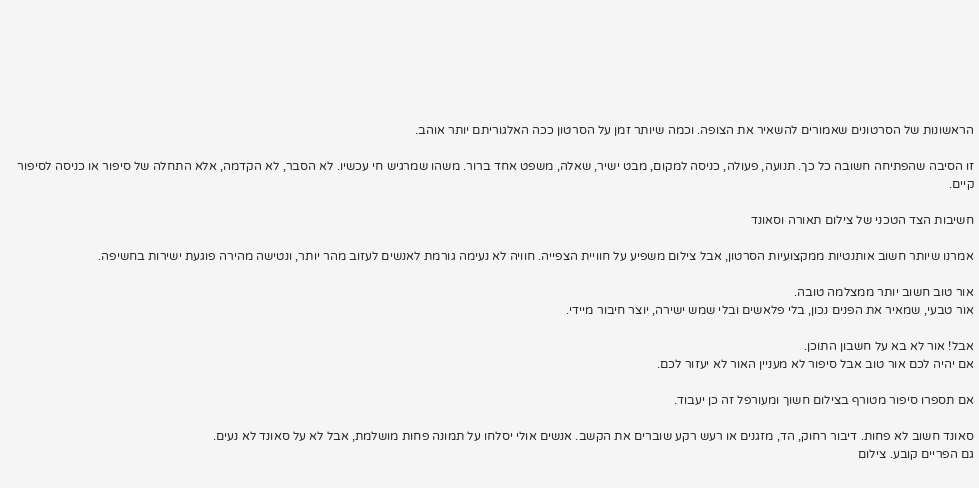הראשונות של הסרטונים שאמורים להשאיר את הצופה. וכמה שיותר זמן על הסרטון ככה האלגוריתם יותר אוהב.

זו הסיבה שהפתיחה חשובה כל כך. תנועה, פעולה, כניסה למקום, מבט ישיר, שאלה, משפט אחד ברור. משהו שמרגיש חי עכשיו. לא הסבר, לא הקדמה, אלא התחלה של סיפור או כניסה לסיפור קיים.

חשיבות הצד הטכני של צילום תאורה וסאונד

אמרנו שיותר חשוב אותנטיות ממקצועיות הסרטון, אבל צילום משפיע על חוויית הצפייה. חוויה לא נעימה גורמת לאנשים לעזוב מהר יותר, ונטישה מהירה פוגעת ישירות בחשיפה.

אור טוב חשוב יותר ממצלמה טובה.
אור טבעי, שמאיר את הפנים נכון, בלי פלאשים ובלי שמש ישירה, יוצר חיבור מיידי.

אבל! אור לא בא על חשבון התוכן.
אם יהיה לכם אור טוב אבל סיפור לא מעניין האור לא יעזור לכם.

אם תספרו סיפור מטורף בצילום חשוך ומעורפל זה כן יעבוד.

סאונד חשוב לא פחות. דיבור רחוק, הד, מזגנים או רעש רקע שוברים את הקשב. אנשים אולי יסלחו על תמונה פחות מושלמת, אבל לא על סאונד לא נעים.
גם הפריים קובע. צילום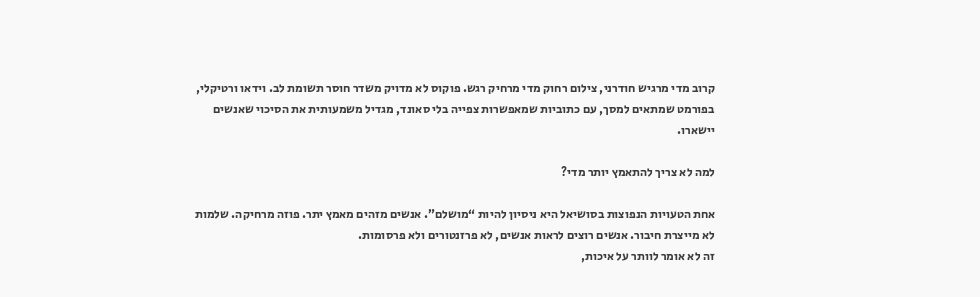קרוב מדי מרגיש חודרני, צילום רחוק מדי מרחיק רגש. פוקוס לא מדויק משדר חוסר תשומת לב. וידאו ורטיקלי, בפורמט שמתאים למסך, עם כתוביות שמאפשרות צפייה בלי סאונד, מגדיל משמעותית את הסיכוי שאנשים יישארו.

למה לא צריך להתאמץ יותר מדי?

אחת הטעויות הנפוצות בסושיאל היא ניסיון להיות “מושלם”. אנשים מזהים מאמץ יתר. פוזה מרחיקה. שלמות לא מייצרת חיבור. אנשים רוצים לראות אנשים, לא פרזנטורים ולא פרסומות.
זה לא אומר לוותר על איכות,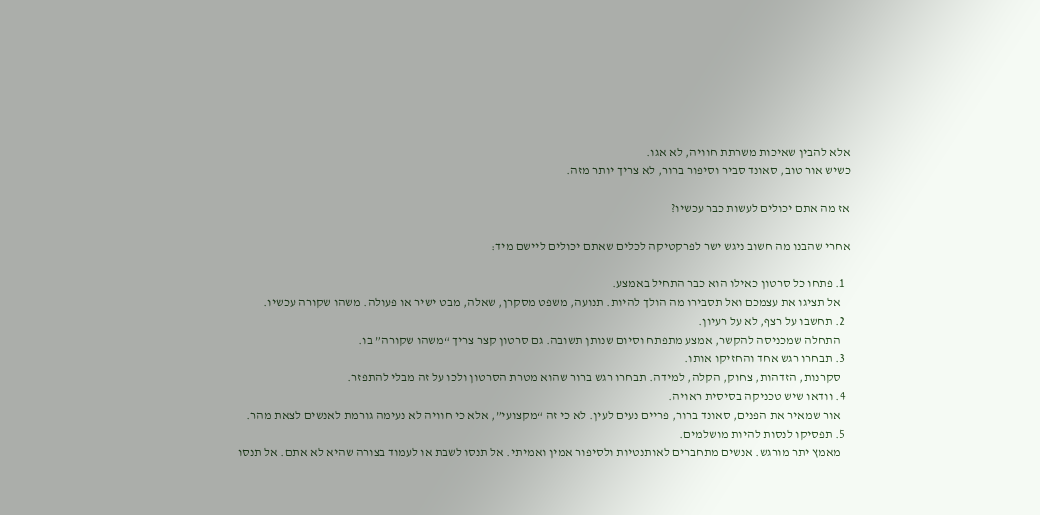אלא להבין שאיכות משרתת חוויה, לא אגו.
כשיש אור טוב, סאונד סביר וסיפור ברור, לא צריך יותר מזה.

אז מה אתם יכולים לעשות כבר עכשיו?

אחרי שהבנו מה חשוב ניגש ישר לפרקטיקה לכלים שאתם יכולים ליישם מיד:

  1. פתחו כל סרטון כאילו הוא כבר התחיל באמצע.
    אל תציגו את עצמכם ואל תסבירו מה הולך להיות. תנועה, משפט מסקרן, שאלה, מבט ישיר או פעולה. משהו שקורה עכשיו.
  2. תחשבו על רצף, לא על רעיון.
    התחלה שמכניסה להקשר, אמצע מתפתח וסיום שנותן תשובה. גם סרטון קצר צריך “משהו שקורה” בו.
  3. תבחרו רגש אחד והחזיקו אותו.
    סקרנות, הזדהות, צחוק, הקלה, למידה. תבחרו רגש ברור שהוא מטרת הסרטון ולכו על זה מבלי להתפזר.
  4. וודאו שיש טכניקה בסיסית ראויה.
    אור שמאיר את הפנים, סאונד ברור, פריים נעים לעין. לא כי זה “מקצועי”, אלא כי חוויה לא נעימה גורמת לאנשים לצאת מהר.
  5. תפסיקו לנסות להיות מושלמים.
    מאמץ יתר מורגש. אנשים מתחברים לאותנטיות ולסיפור אמין ואמיתי. אל תנסו לשבת או לעמוד בצורה שהיא לא אתם. אל תנסו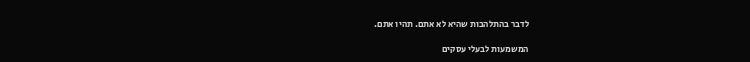לדבר בהתלהבות שהיא לא אתם. תהיו אתם.

המשמעות לבעלי עסקים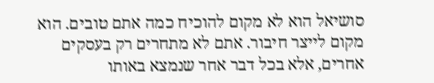סושיאל הוא לא מקום להוכיח כמה אתם טובים. הוא מקום לייצר חיבור. אתם לא מתחרים רק בעסקים אחרים, אלא בכל דבר אחר שנמצא באותו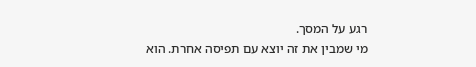רגע על המסך.
מי שמבין את זה יוצא עם תפיסה אחרת. הוא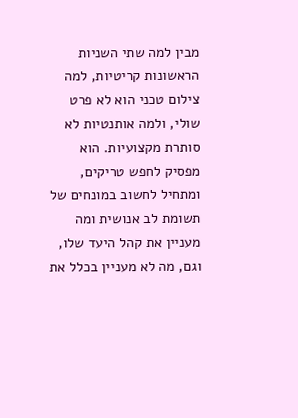מבין למה שתי השניות הראשונות קריטיות, למה צילום טכני הוא לא פרט שולי, ולמה אותנטיות לא סותרת מקצועיות. הוא מפסיק לחפש טריקים, ומתחיל לחשוב במונחים של תשומת לב אנושית ומה מעניין את קהל היעד שלו, וגם, מה לא מעניין בכלל את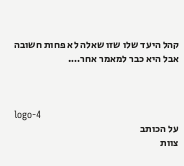קהל היעד שלו שזו שאלה לא פחות חשובה אבל היא כבר למאמר אחר….



logo-4
על הכותב
צוות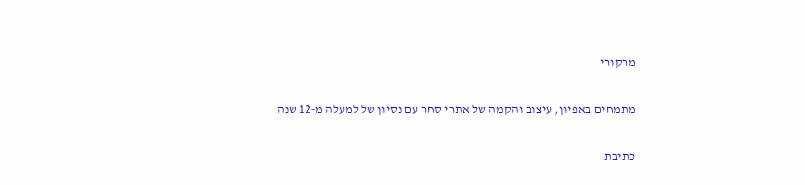מרקורי

מתמחים באפיון, עיצוב והקמה של אתרי סחר עם נסיון של למעלה מ-12 שנה

כתיבת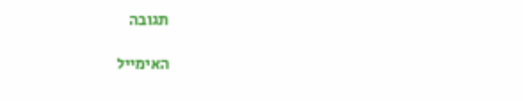תגובה

האימייל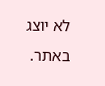לא יוצג באתר.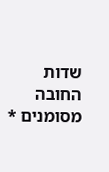שדות החובה מסומנים *